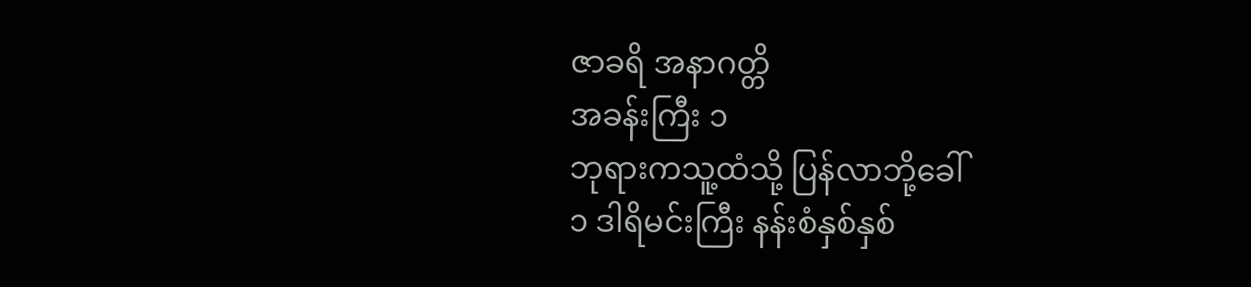ဇာခရိ အနာဂတ္တိ
အခန်းကြီး ၁
ဘုရားကသူ့ထံသို့ ပြန်လာဘို့ခေါ်
၁ ဒါရိမင်းကြီး နန်းစံနှစ်နှစ်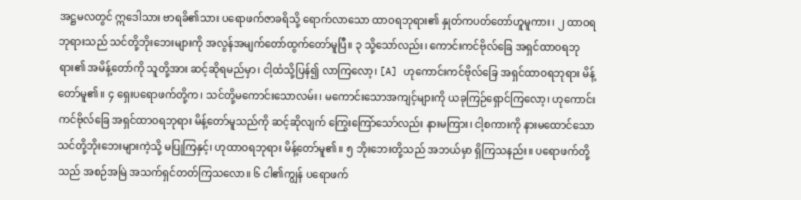အဋ္ဌမလတွင် ဣဒေါသား ဗာရခိ၏သား ပရောဖက်ဇာခရိသို့ ရောက်လာသော ထာဝရဘုရား၏ နှုတ်ကပတ်တော်ဟူမူကား၊ ၂ ထာဝရဘုရားသည် သင်တို့ဘိုးဘေးများကို အလွန်အမျက်တော်ထွက်တော်မူပြီ။ ၃ သို့သော်လည်း၊ ကောင်းကင်ဗိုလ်ခြေ အရှင်ထာဝရဘုရား၏ အမိန့်တော်ကို သူတို့အား ဆင့်ဆိုရမည်မှာ၊ ငါ့ထံသို့ပြန်၍ လာကြလော့၊ [A] ဟုကောင်းကင်ဗိုလ်ခြေ အရှင်ထာဝရဘုရား မိန့်တော်မူ၏။ ၄ ရှေးပရောဖက်တို့က၊ သင်တို့မကောင်းသောလမ်း၊ မကောင်းသောအကျင့်များကို ယခုကြဉ်ရှောင်ကြလော့၊ ဟုကောင်းကင်ဗိုလ်ခြေ အရှင်ထာဝရဘုရား မိန့်တော်မူသည်ကို ဆင့်ဆိုလျက် ကြွေးကြော်သော်လည်း နားမကြား၊ ငါ့စကားကို နားမထောင်သော သင်တို့ဘိုးဘေးများကဲ့သို့ မပြုကြနှင့်၊ ဟုထာဝရဘုရား မိန့်တော်မူ၏။ ၅ ဘိုးဘေးတို့သည် အဘယ်မှာ ရှိကြသနည်း။ ပရောဖက်တို့သည် အစဉ်အမြဲ အသက်ရှင်တတ်ကြသလော။ ၆ ငါ၏ကျွန် ပရောဖက်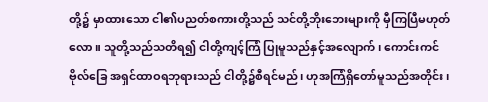တို့၌ မှာထားသော ငါ၏ပညတ်စကားတို့သည် သင်တို့ဘိုးဘေးများကို မှီကြပြီမဟုတ်လော။ သူတို့သည်သတိရ၍ ငါတို့ကျင့်ကြံ ပြုမူသည်နှင့်အလျောက်၊ ကောင်းကင်ဗိုလ်ခြေ အရှင်ထာဝရဘုရားသည် ငါတို့၌စီရင်မည်၊ ဟုအကြံရှိတော်မူသည်အတိုင်း၊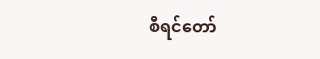စီရင်တော်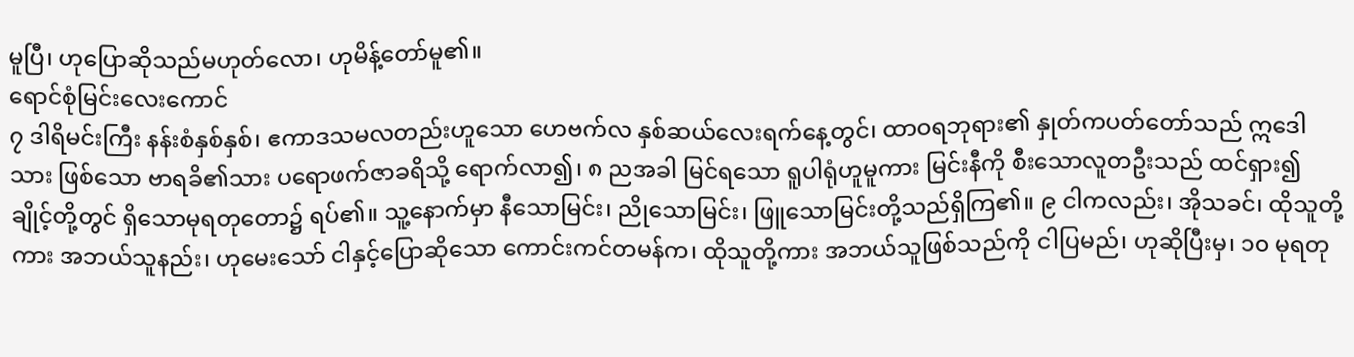မူပြီ၊ ဟုပြောဆိုသည်မဟုတ်လော၊ ဟုမိန့်တော်မူ၏။
ရောင်စုံမြင်းလေးကောင်
၇ ဒါရိမင်းကြီး နန်းစံနှစ်နှစ်၊ ဧကာဒသမလတည်းဟူသော ဟေဗက်လ နှစ်ဆယ်လေးရက်နေ့တွင်၊ ထာဝရဘုရား၏ နှုတ်ကပတ်တော်သည် ဣဒေါသား ဖြစ်သော ဗာရခိ၏သား ပရောဖက်ဇာခရိသို့ ရောက်လာ၍၊ ၈ ညအခါ မြင်ရသော ရူပါရုံဟူမူကား မြင်းနီကို စီးသောလူတဦးသည် ထင်ရှား၍ ချိုင့်တို့တွင် ရှိသောမုရတုတော၌ ရပ်၏။ သူ့နောက်မှာ နီသောမြင်း၊ ညိုသောမြင်း၊ ဖြူသောမြင်းတို့သည်ရှိကြ၏။ ၉ ငါကလည်း၊ အိုသခင်၊ ထိုသူတို့ကား အဘယ်သူနည်း၊ ဟုမေးသော် ငါနှင့်ပြောဆိုသော ကောင်းကင်တမန်က၊ ထိုသူတို့ကား အဘယ်သူဖြစ်သည်ကို ငါပြမည်၊ ဟုဆိုပြီးမှ၊ ၁၀ မုရတု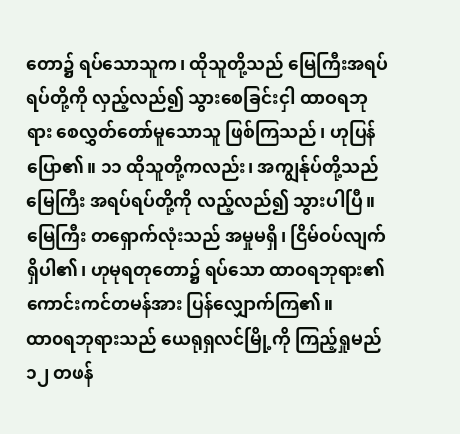တော၌ ရပ်သောသူက၊ ထိုသူတို့သည် မြေကြီးအရပ်ရပ်တို့ကို လှည့်လည်၍ သွားစေခြင်းငှါ ထာဝရဘုရား စေလွှတ်တော်မူသောသူ ဖြစ်ကြသည်၊ ဟုပြန်ပြော၏။ ၁၁ ထိုသူတို့ကလည်း၊ အကျွန်ုပ်တို့သည် မြေကြီး အရပ်ရပ်တို့ကို လည့်လည်၍ သွားပါပြီ။ မြေကြီး တရှောက်လုံးသည် အမှုမရှိ၊ ငြိမ်ဝပ်လျက် ရှိပါ၏၊ ဟုမုရတုတော၌ ရပ်သော ထာဝရဘုရား၏ ကောင်းကင်တမန်အား ပြန်လျှောက်ကြ၏။
ထာ၀ရဘုရားသည် ယေရုရှလင်မြို့ကို ကြည့်ရှုမည်
၁၂ တဖန်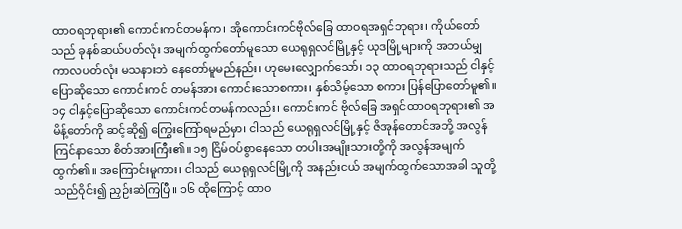ထာဝရဘုရား၏ ကောင်းကင်တမန်က၊ အိုကောင်းကင်ဗိုလ်ခြေ ထာဝရအရှင်ဘုရား၊ ကိုယ်တော်သည် ခုနစ်ဆယ်ပတ်လုံး အမျက်ထွက်တော်မူသော ယေရုရှလင်မြို့နှင့် ယုဒမြို့များကို အဘယ်မျှကာလပတ်လုံး မသနားဘဲ နေတော်မူမည်နည်း၊ ဟုမေးလျှောက်သော်၊ ၁၃ ထာဝရဘုရားသည် ငါနှင့်ပြောဆိုသော ကောင်းကင် တမန်အား ကောင်းသောစကား၊ နှစ်သိမ့်သော စကား ပြန်ပြောတော်မူ၏။ ၁၄ ငါနှင့်ပြောဆိုသော ကောင်းကင်တမန်ကလည်း၊ ကောင်းကင် ဗိုလ်ခြေ အရှင်ထာဝရဘုရား၏ အမိန့်တော်ကို ဆင့်ဆို၍ ကြွေးကြော်ရမည်မှာ၊ ငါသည် ယေရုရှလင်မြို့နှင့် ဇိအုန်တောင်အဘို့ အလွန်ကြင်နာသော စိတ်အားကြီး၏။ ၁၅ ငြိမ်ဝပ်စွာနေသော တပါးအမျိုးသားတို့ကို အလွန်အမျက်ထွက်၏။ အကြောင်းမူကား၊ ငါသည် ယေရုရှလင်မြို့ကို အနည်းငယ် အမျက်ထွက်သောအခါ သူတို့သည်ဝိုင်း၍ ညှဉ်းဆဲကြပြီ။ ၁၆ ထိုကြောင့် ထာဝ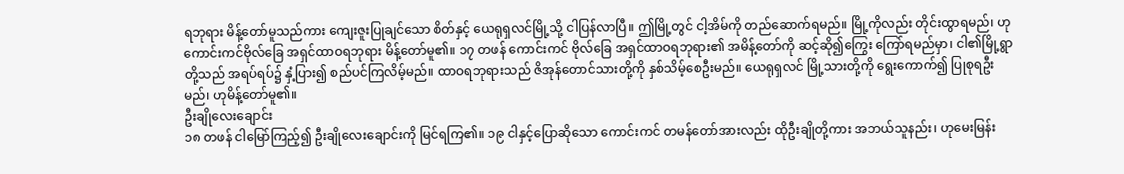ရဘုရား မိန့်တော်မူသည်ကား ကျေးဇူးပြုချင်သော စိတ်နှင့် ယေရုရှလင်မြို့သို့ ငါပြန်လာပြီ။ ဤမြို့တွင် ငါ့အိမ်ကို တည်ဆောက်ရမည်။ မြို့ကိုလည်း တိုင်းထွာရမည်၊ ဟုကောင်းကင်ဗိုလ်ခြေ အရှင်ထာဝရဘုရား မိန့်တော်မူ၏။ ၁၇ တဖန် ကောင်းကင် ဗိုလ်ခြေ အရှင်ထာဝရဘုရား၏ အမိန့်တော်ကို ဆင့်ဆို၍ကြွေး ကြော်ရမည်မှာ၊ ငါ၏မြို့ရွာတို့သည် အရပ်ရပ်၌ နှံ့ပြား၍ စည်ပင်ကြလိမ့်မည်။ ထာဝရဘုရားသည် ဇိအုန်တောင်သားတို့ကို နှစ်သိမ့်စေဦးမည်။ ယေရုရှလင် မြို့သားတို့ကို ရွေးကောက်၍ ပြုစုရဦးမည်၊ ဟုမိန့်တော်မူ၏။
ဦးချိုလေးချောင်း
၁၈ တဖန် ငါမြော်ကြည့်၍ ဦးချိုလေးချောင်းကို မြင်ရကြ၏။ ၁၉ ငါနှင့်ပြောဆိုသော ကောင်းကင် တမန်တော်အားလည်း ထိုဦးချိုတို့ကား အဘယ်သူနည်း၊ ဟုမေးမြန်း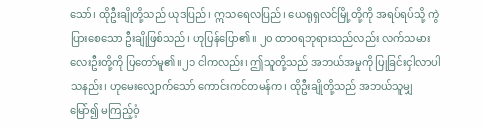သော်၊ ထိုဦးချိုတို့သည် ယုဒပြည်၊ ဣသရေလပြည်၊ ယေရုရှလင်မြို့တို့ကို အရပ်ရပ်သို့ ကွဲပြားစေသော ဦးချိုဖြစ်သည်၊ ဟုပြန်ပြော၏။ ၂၀ ထာဝရဘုရားသည်လည်း လက်သမားလေးဦးတို့ကို ပြတော်မူ၏။၂၁ ငါကလည်း၊ ဤသူတို့သည် အဘယ်အမှုကို ပြုခြင်းငှါလာပါသနည်း၊ ဟုမေးလျှောက်သော် ကောင်းကင်တမန်က၊ ထိုဦးချိုတို့သည် အဘယ်သူမျှ မြော်၍ မကြည့်ဝံ့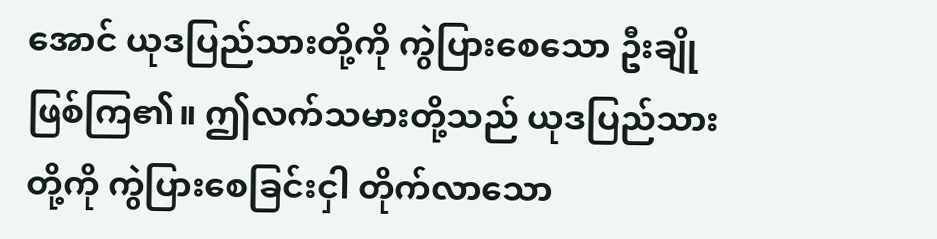အောင် ယုဒပြည်သားတို့ကို ကွဲပြားစေသော ဦးချိုဖြစ်ကြ၏။ ဤလက်သမားတို့သည် ယုဒပြည်သားတို့ကို ကွဲပြားစေခြင်းငှါ တိုက်လာသော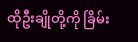ထိုဦးချိုတို့ကို ခြိမ်း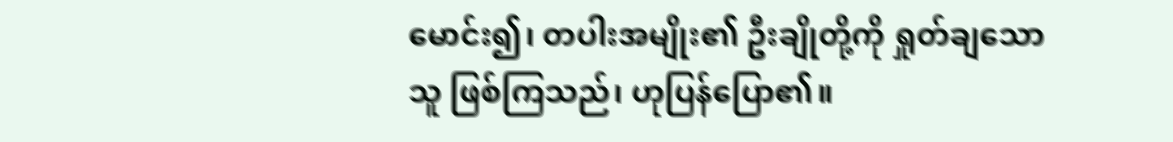မောင်း၍၊ တပါးအမျိုး၏ ဦးချိုတို့ကို ရှုတ်ချသောသူ ဖြစ်ကြသည်၊ ဟုပြန်ပြော၏။